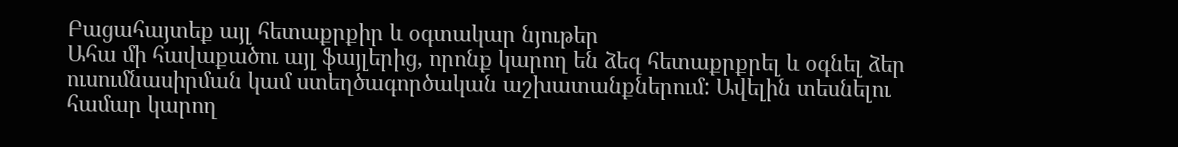Բացահայտեք այլ հետաքրքիր և օգտակար նյութեր
Ահա մի հավաքածու այլ ֆայլերից, որոնք կարող են ձեզ հետաքրքրել և օգնել ձեր ուսումնասիրման կամ ստեղծագործական աշխատանքներում: Ավելին տեսնելու համար կարող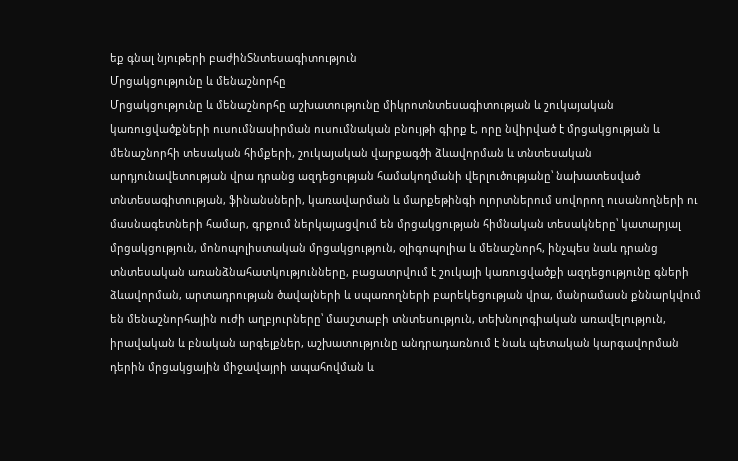եք գնալ նյութերի բաժինՏնտեսագիտություն
Մրցակցությունը և մենաշնորհը
Մրցակցությունը և մենաշնորհը աշխատությունը միկրոտնտեսագիտության և շուկայական կառուցվածքների ուսումնասիրման ուսումնական բնույթի գիրք է, որը նվիրված է մրցակցության և մենաշնորհի տեսական հիմքերի, շուկայական վարքագծի ձևավորման և տնտեսական արդյունավետության վրա դրանց ազդեցության համակողմանի վերլուծությանը՝ նախատեսված տնտեսագիտության, ֆինանսների, կառավարման և մարքեթինգի ոլորտներում սովորող ուսանողների ու մասնագետների համար, գրքում ներկայացվում են մրցակցության հիմնական տեսակները՝ կատարյալ մրցակցություն, մոնոպոլիստական մրցակցություն, օլիգոպոլիա և մենաշնորհ, ինչպես նաև դրանց տնտեսական առանձնահատկությունները, բացատրվում է շուկայի կառուցվածքի ազդեցությունը գների ձևավորման, արտադրության ծավալների և սպառողների բարեկեցության վրա, մանրամասն քննարկվում են մենաշնորհային ուժի աղբյուրները՝ մասշտաբի տնտեսություն, տեխնոլոգիական առավելություն, իրավական և բնական արգելքներ, աշխատությունը անդրադառնում է նաև պետական կարգավորման դերին մրցակցային միջավայրի ապահովման և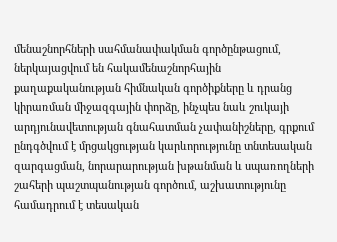մենաշնորհների սահմանափակման գործընթացում, ներկայացվում են հակամենաշնորհային քաղաքականության հիմնական գործիքները և դրանց կիրառման միջազգային փորձը, ինչպես նաև շուկայի արդյունավետության գնահատման չափանիշները, գրքում ընդգծվում է մրցակցության կարևորությունը տնտեսական զարգացման, նորարարության խթանման և սպառողների շահերի պաշտպանության գործում, աշխատությունը համադրում է տեսական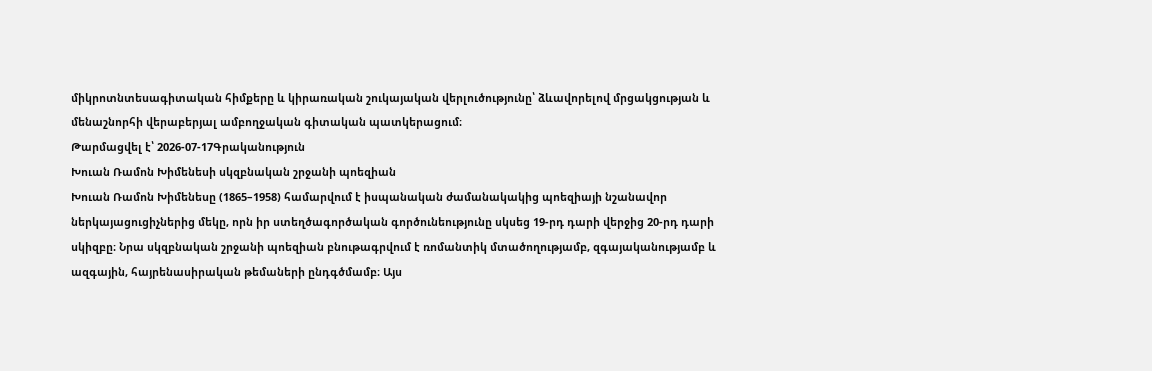միկրոտնտեսագիտական հիմքերը և կիրառական շուկայական վերլուծությունը՝ ձևավորելով մրցակցության և մենաշնորհի վերաբերյալ ամբողջական գիտական պատկերացում։
Թարմացվել է՝ 2026-07-17Գրականություն
Խուան Ռամոն Խիմենեսի սկզբնական շրջանի պոեզիան
Խուան Ռամոն Խիմենեսը (1865–1958) համարվում է իսպանական ժամանակակից պոեզիայի նշանավոր ներկայացուցիչներից մեկը, որն իր ստեղծագործական գործունեությունը սկսեց 19-րդ դարի վերջից 20-րդ դարի սկիզբը։ Նրա սկզբնական շրջանի պոեզիան բնութագրվում է ռոմանտիկ մտածողությամբ, զգայականությամբ և ազգային, հայրենասիրական թեմաների ընդգծմամբ։ Այս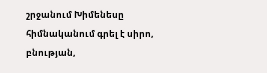շրջանում Խիմենեսը հիմնականում գրել է սիրո, բնության,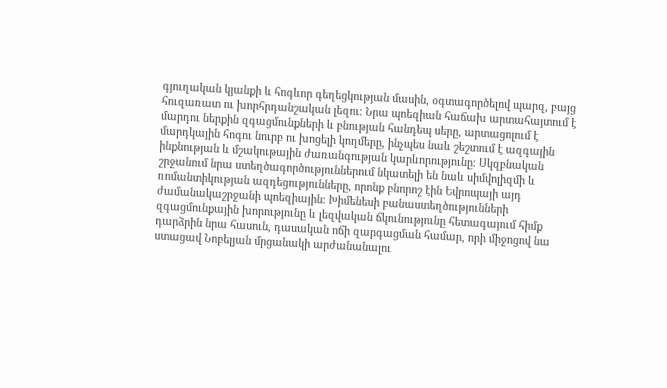գյուղական կյանքի և հոգևոր գեղեցկության մասին, օգտագործելով պարզ, բայց հուզառատ ու խորհրդանշական լեզու։ Նրա պոեզիան հաճախ արտահայտում է մարդու ներքին զգացմունքների և բնության հանդեպ սերը, արտացոլում է մարդկային հոգու նուրբ ու խոցելի կողմերը, ինչպես նաև շեշտում է ազգային ինքնության և մշակութային ժառանգության կարևորությունը։ Սկզբնական շրջանում նրա ստեղծագործություններում նկատելի են նաև սիմվոլիզմի և ռոմանտիկության ազդեցությունները, որոնք բնորոշ էին Եվրոպայի այդ ժամանակաշրջանի պոեզիային։ Խիմենեսի բանաստեղծությունների զգացմունքային խորությունը և լեզվական ճկունությունը հետագայում հիմք դարձրին նրա հասուն, դասական ոճի զարգացման համար, որի միջոցով նա ստացավ Նոբելյան մրցանակի արժանանալու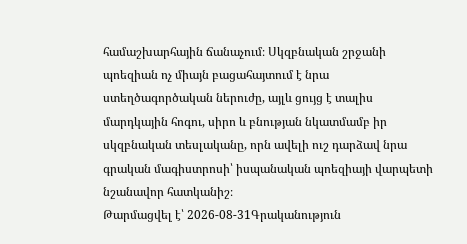համաշխարհային ճանաչում։ Սկզբնական շրջանի պոեզիան ոչ միայն բացահայտում է նրա ստեղծագործական ներուժը, այլև ցույց է տալիս մարդկային հոգու, սիրո և բնության նկատմամբ իր սկզբնական տեսլականը, որն ավելի ուշ դարձավ նրա գրական մագիստրոսի՝ իսպանական պոեզիայի վարպետի նշանավոր հատկանիշ։
Թարմացվել է՝ 2026-08-31Գրականություն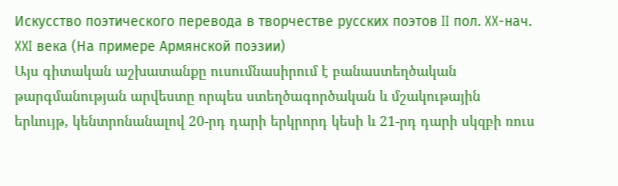Искусство поэтического перевода в творчестве русских поэтов II пол. XX-нач. XXI вeкa (На примере Армянской поэзии)
Այս գիտական աշխատանքը ուսումնասիրում է բանաստեղծական թարգմանության արվեստը որպես ստեղծագործական և մշակութային երևույթ, կենտրոնանալով 20-րդ դարի երկրորդ կեսի և 21-րդ դարի սկզբի ռուս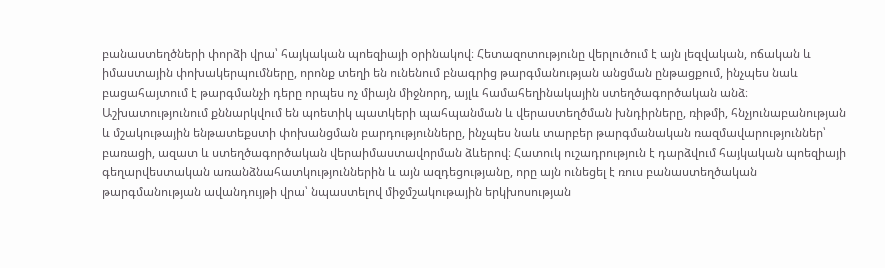բանաստեղծների փորձի վրա՝ հայկական պոեզիայի օրինակով։ Հետազոտությունը վերլուծում է այն լեզվական, ոճական և իմաստային փոխակերպումները, որոնք տեղի են ունենում բնագրից թարգմանության անցման ընթացքում, ինչպես նաև բացահայտում է թարգմանչի դերը որպես ոչ միայն միջնորդ, այլև համահեղինակային ստեղծագործական անձ։ Աշխատությունում քննարկվում են պոետիկ պատկերի պահպանման և վերաստեղծման խնդիրները, ռիթմի, հնչյունաբանության և մշակութային ենթատեքստի փոխանցման բարդությունները, ինչպես նաև տարբեր թարգմանական ռազմավարություններ՝ բառացի, ազատ և ստեղծագործական վերաիմաստավորման ձևերով։ Հատուկ ուշադրություն է դարձվում հայկական պոեզիայի գեղարվեստական առանձնահատկություններին և այն ազդեցությանը, որը այն ունեցել է ռուս բանաստեղծական թարգմանության ավանդույթի վրա՝ նպաստելով միջմշակութային երկխոսության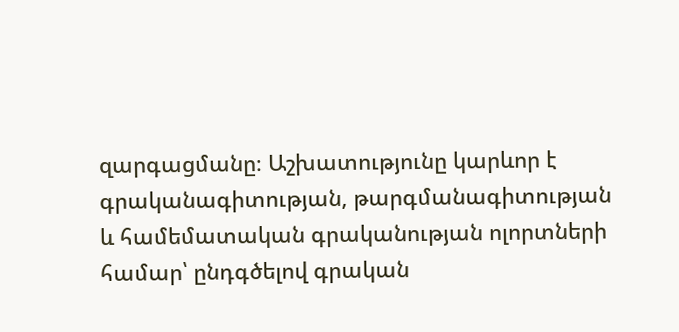զարգացմանը։ Աշխատությունը կարևոր է գրականագիտության, թարգմանագիտության և համեմատական գրականության ոլորտների համար՝ ընդգծելով գրական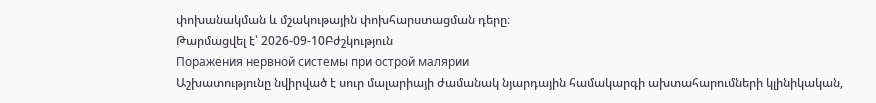փոխանակման և մշակութային փոխհարստացման դերը։
Թարմացվել է՝ 2026-09-10Բժշկություն
Поражения нервной системы при острой малярии
Աշխատությունը նվիրված է սուր մալարիայի ժամանակ նյարդային համակարգի ախտահարումների կլինիկական,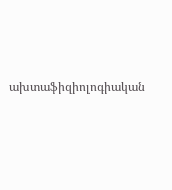ախտաֆիզիոլոգիական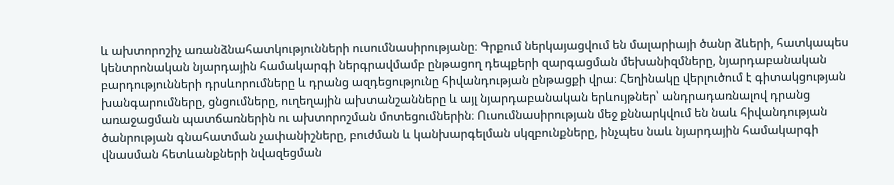և ախտորոշիչ առանձնահատկությունների ուսումնասիրությանը։ Գրքում ներկայացվում են մալարիայի ծանր ձևերի, հատկապես կենտրոնական նյարդային համակարգի ներգրավմամբ ընթացող դեպքերի զարգացման մեխանիզմները, նյարդաբանական բարդությունների դրսևորումները և դրանց ազդեցությունը հիվանդության ընթացքի վրա։ Հեղինակը վերլուծում է գիտակցության խանգարումները, ցնցումները, ուղեղային ախտանշանները և այլ նյարդաբանական երևույթներ՝ անդրադառնալով դրանց առաջացման պատճառներին ու ախտորոշման մոտեցումներին։ Ուսումնասիրության մեջ քննարկվում են նաև հիվանդության ծանրության գնահատման չափանիշները, բուժման և կանխարգելման սկզբունքները, ինչպես նաև նյարդային համակարգի վնասման հետևանքների նվազեցման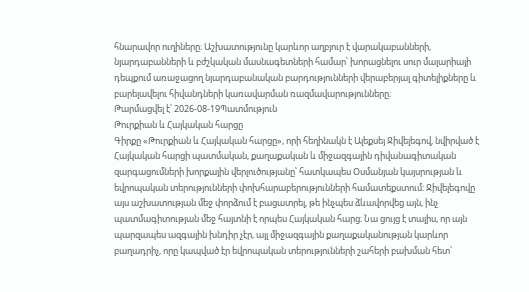հնարավոր ուղիները։ Աշխատությունը կարևոր աղբյուր է վարակաբանների, նյարդաբանների և բժշկական մասնագետների համար՝ խորացնելու սուր մալարիայի դեպքում առաջացող նյարդաբանական բարդությունների վերաբերյալ գիտելիքները և բարելավելու հիվանդների կառավարման ռազմավարությունները։
Թարմացվել է՝ 2026-08-19Պատմություն
Թուրքիան և Հայկական հարցը
Գիրքը «Թուրքիան և Հայկական հարցը», որի հեղինակն է Ալեքսեյ Ջիվելեգով, նվիրված է Հայկական հարցի պատմական, քաղաքական և միջազգային դիվանագիտական զարգացումների խորքային վերլուծությանը՝ հատկապես Օսմանյան կայսրության և եվրոպական տերությունների փոխհարաբերությունների համատեքստում։ Ջիվելեգովը այս աշխատության մեջ փորձում է բացատրել, թե ինչպես ձևավորվեց այն, ինչ պատմագիտության մեջ հայտնի է որպես Հայկական հարց։ Նա ցույց է տալիս, որ այն պարզապես ազգային խնդիր չէր, այլ միջազգային քաղաքականության կարևոր բաղադրիչ, որը կապված էր եվրոպական տերությունների շահերի բախման հետ՝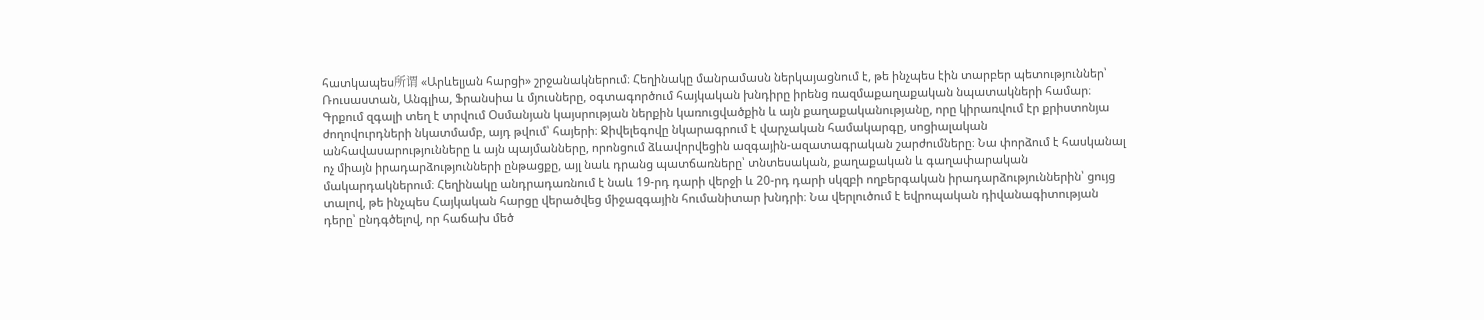հատկապես所谓 «Արևելյան հարցի» շրջանակներում։ Հեղինակը մանրամասն ներկայացնում է, թե ինչպես էին տարբեր պետություններ՝ Ռուսաստան, Անգլիա, Ֆրանսիա և մյուսները, օգտագործում հայկական խնդիրը իրենց ռազմաքաղաքական նպատակների համար։ Գրքում զգալի տեղ է տրվում Օսմանյան կայսրության ներքին կառուցվածքին և այն քաղաքականությանը, որը կիրառվում էր քրիստոնյա ժողովուրդների նկատմամբ, այդ թվում՝ հայերի։ Ջիվելեգովը նկարագրում է վարչական համակարգը, սոցիալական անհավասարությունները և այն պայմանները, որոնցում ձևավորվեցին ազգային-ազատագրական շարժումները։ Նա փորձում է հասկանալ ոչ միայն իրադարձությունների ընթացքը, այլ նաև դրանց պատճառները՝ տնտեսական, քաղաքական և գաղափարական մակարդակներում։ Հեղինակը անդրադառնում է նաև 19-րդ դարի վերջի և 20-րդ դարի սկզբի ողբերգական իրադարձություններին՝ ցույց տալով, թե ինչպես Հայկական հարցը վերածվեց միջազգային հումանիտար խնդրի։ Նա վերլուծում է եվրոպական դիվանագիտության դերը՝ ընդգծելով, որ հաճախ մեծ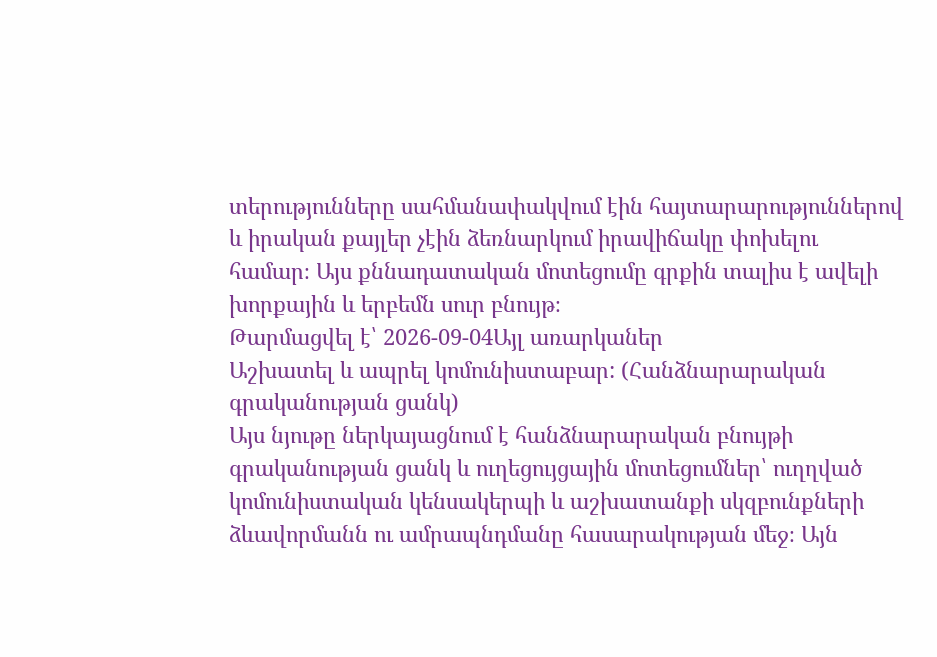տերությունները սահմանափակվում էին հայտարարություններով և իրական քայլեր չէին ձեռնարկում իրավիճակը փոխելու համար։ Այս քննադատական մոտեցումը գրքին տալիս է ավելի խորքային և երբեմն սուր բնույթ։
Թարմացվել է՝ 2026-09-04Այլ առարկաներ
Աշխատել և ապրել կոմունիստաբար: (Հանձնարարական գրականության ցանկ)
Այս նյութը ներկայացնում է հանձնարարական բնույթի գրականության ցանկ և ուղեցույցային մոտեցումներ՝ ուղղված կոմունիստական կենսակերպի և աշխատանքի սկզբունքների ձևավորմանն ու ամրապնդմանը հասարակության մեջ։ Այն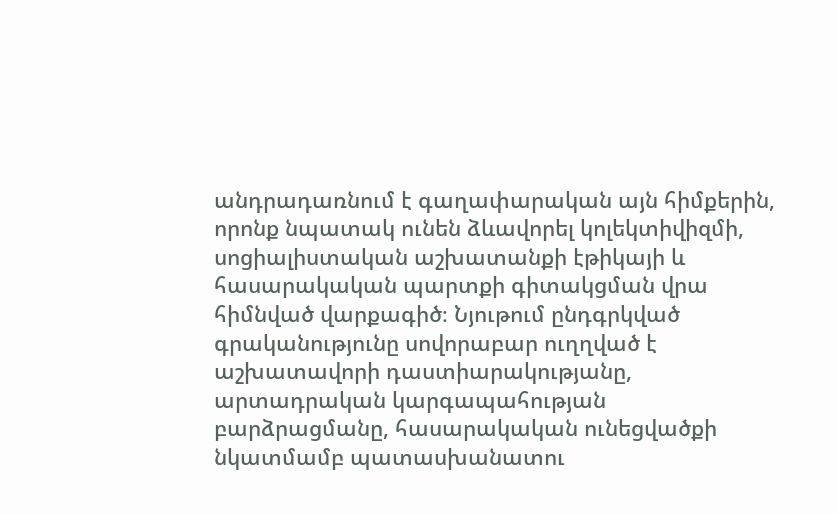անդրադառնում է գաղափարական այն հիմքերին, որոնք նպատակ ունեն ձևավորել կոլեկտիվիզմի, սոցիալիստական աշխատանքի էթիկայի և հասարակական պարտքի գիտակցման վրա հիմնված վարքագիծ։ Նյութում ընդգրկված գրականությունը սովորաբար ուղղված է աշխատավորի դաստիարակությանը, արտադրական կարգապահության բարձրացմանը, հասարակական ունեցվածքի նկատմամբ պատասխանատու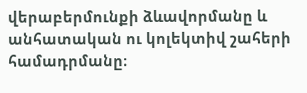վերաբերմունքի ձևավորմանը և անհատական ու կոլեկտիվ շահերի համադրմանը։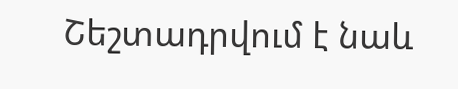Շեշտադրվում է նաև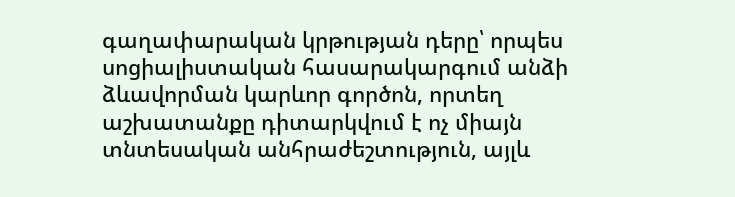գաղափարական կրթության դերը՝ որպես սոցիալիստական հասարակարգում անձի ձևավորման կարևոր գործոն, որտեղ աշխատանքը դիտարկվում է ոչ միայն տնտեսական անհրաժեշտություն, այլև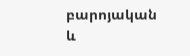բարոյական և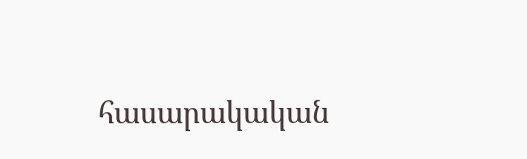հասարակական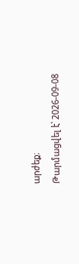արժեք։
Թարմացվել է՝ 2026-09-08